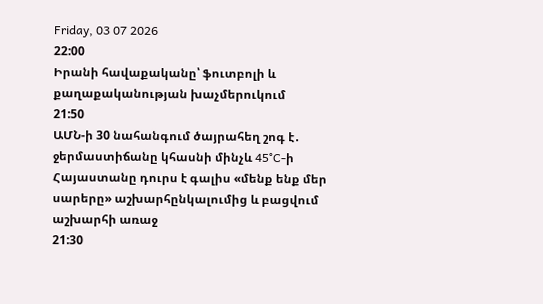Friday, 03 07 2026
22:00
Իրանի հավաքականը՝ ֆուտբոլի և քաղաքականության խաչմերուկում
21:50
ԱՄՆ-ի 30 նահանգում ծայրահեղ շոգ է․ ջերմաստիճանը կհասնի մինչև 45°C-ի
Հայաստանը դուրս է գալիս «մենք ենք մեր սարերը» աշխարհընկալումից և բացվում աշխարհի առաջ
21:30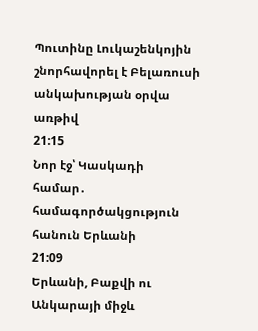Պուտինը Լուկաշենկոյին շնորհավորել է Բելառուսի անկախության օրվա առթիվ
21:15
Նոր էջ՝ Կասկադի համար․ համագործակցություն հանուն Երևանի
21:09
Երևանի, Բաքվի ու Անկարայի միջև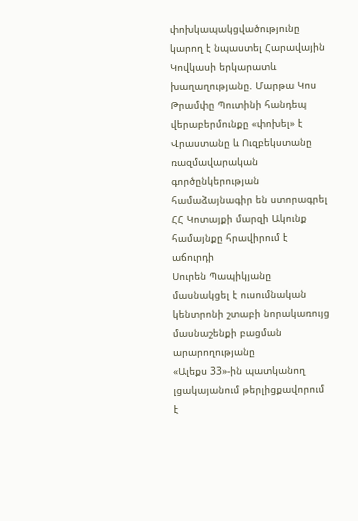փոխկապակցվածությունը կարող է նպաստել Հարավային Կովկասի երկարատև խաղաղությանը. Մարթա Կոս
Թրամփը Պուտինի հանդեպ վերաբերմունքը «փոխել» է
Վրաստանը և Ուզբեկստանը ռազմավարական գործընկերության համաձայնագիր են ստորագրել
ՀՀ Կոտայքի մարզի Ակունք համայնքը հրավիրում է աճուրդի
Սուրեն Պապիկյանը մասնակցել է ուսումնական կենտրոնի շտաբի նորակառույց մասնաշենքի բացման արարողությանը
«Ալեքս 33»-ին պատկանող լցակայանում թերլիցքավորում է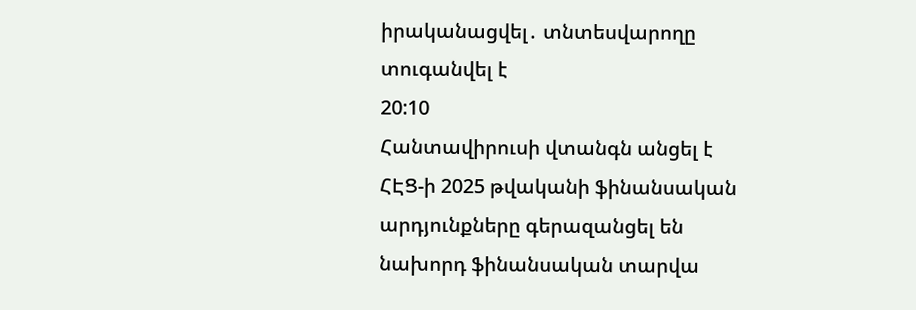իրականացվել․ տնտեսվարողը տուգանվել է
20:10
Հանտավիրուսի վտանգն անցել է
ՀԷՑ-ի 2025 թվականի ֆինանսական արդյունքները գերազանցել են նախորդ ֆինանսական տարվա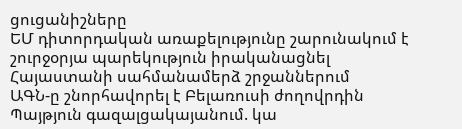ցուցանիշները
ԵՄ դիտորդական առաքելությունը շարունակում է շուրջօրյա պարեկություն իրականացնել Հայաստանի սահմանամերձ շրջաններում
ԱԳՆ-ը շնորհավորել է Բելառուսի ժողովրդին
Պայթյուն գազալցակայանում. կա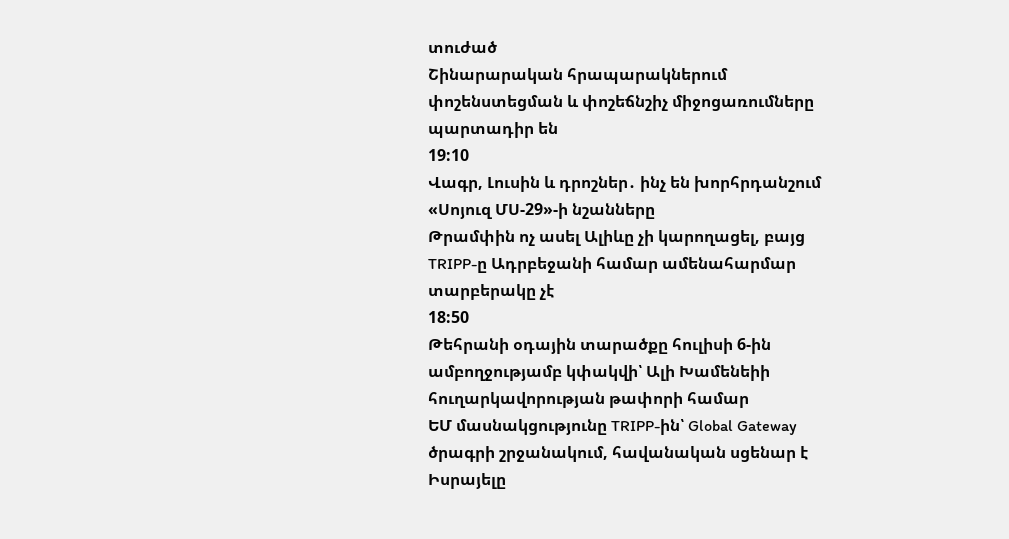տուժած
Շինարարական հրապարակներում փոշենստեցման և փոշեճնշիչ միջոցառումները պարտադիր են
19:10
Վագր, Լուսին և դրոշներ․ ինչ են խորհրդանշում «Սոյուզ ՄՍ-29»-ի նշանները
Թրամփին ոչ ասել Ալիևը չի կարողացել, բայց TRIPP-ը Ադրբեջանի համար ամենահարմար տարբերակը չէ
18:50
Թեհրանի օդային տարածքը հուլիսի 6-ին ամբողջությամբ կփակվի՝ Ալի Խամենեիի հուղարկավորության թափորի համար
ԵՄ մասնակցությունը TRIPP-ին՝ Global Gateway ծրագրի շրջանակում, հավանական սցենար է
Իսրայելը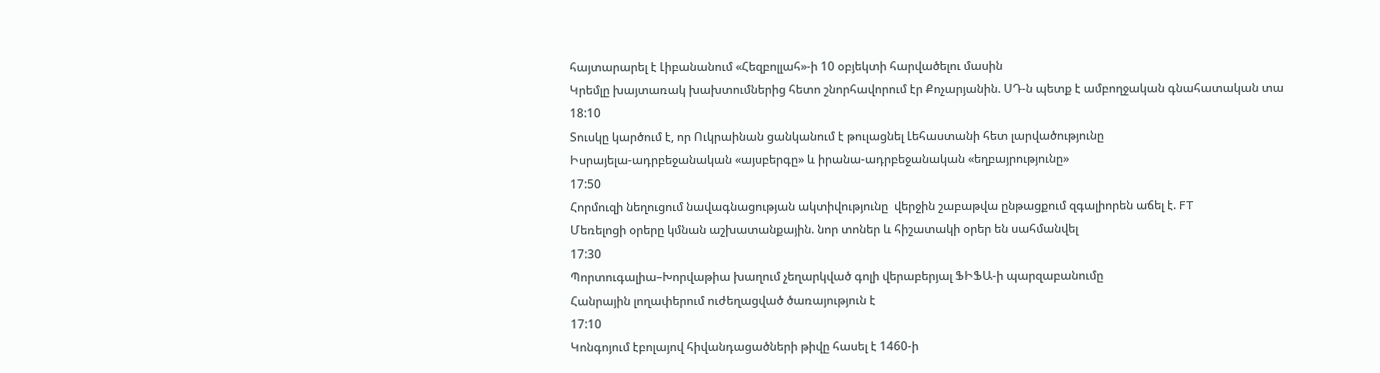հայտարարել է Լիբանանում «Հեզբոլլահ»-ի 10 օբյեկտի հարվածելու մասին
Կրեմլը խայտառակ խախտումներից հետո շնորհավորում էր Քոչարյանին. ՍԴ-ն պետք է ամբողջական գնահատական տա
18:10
Տուսկը կարծում է, որ Ուկրաինան ցանկանում է թուլացնել Լեհաստանի հետ լարվածությունը
Իսրայելա-ադրբեջանական «այսբերգը» և իրանա-ադրբեջանական «եղբայրությունը»
17:50
Հորմուզի նեղուցում նավագնացության ակտիվությունը  վերջին շաբաթվա ընթացքում զգալիորեն աճել է. FT
Մեռելոցի օրերը կմնան աշխատանքային. նոր տոներ և հիշատակի օրեր են սահմանվել
17:30
Պորտուգալիա–Խորվաթիա խաղում չեղարկված գոլի վերաբերյալ ՖԻՖԱ-ի պարզաբանումը
Հանրային լողափերում ուժեղացված ծառայություն է
17:10
Կոնգոյում էբոլայով հիվանդացածների թիվը հասել է 1460-ի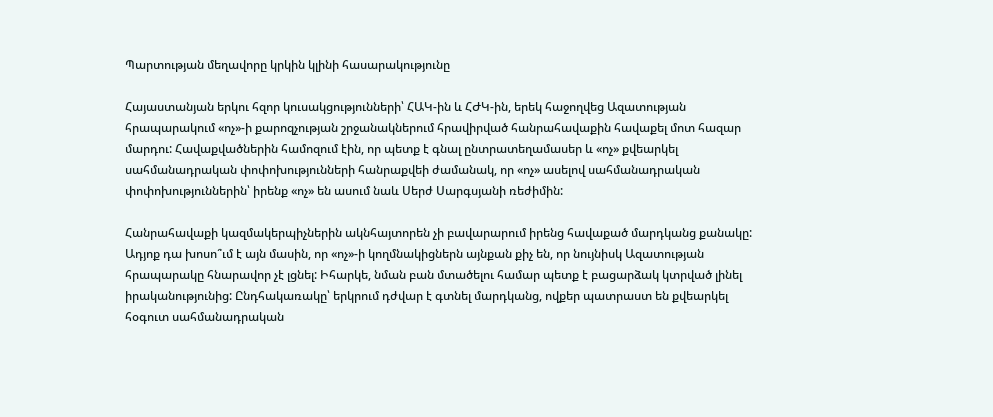Պարտության մեղավորը կրկին կլինի հասարակությունը

Հայաստանյան երկու հզոր կուսակցությունների՝ ՀԱԿ-ին և ՀԺԿ-ին, երեկ հաջողվեց Ազատության հրապարակում «ոչ»-ի քարոզչության շրջանակներում հրավիրված հանրահավաքին հավաքել մոտ հազար մարդու: Հավաքվածներին համոզում էին, որ պետք է գնալ ընտրատեղամասեր և «ոչ» քվեարկել սահմանադրական փոփոխությունների հանրաքվեի ժամանակ, որ «ոչ» ասելով սահմանադրական փոփոխություններին՝ իրենք «ոչ» են ասում նաև Սերժ Սարգսյանի ռեժիմին:

Հանրահավաքի կազմակերպիչներին ակնհայտորեն չի բավարարում իրենց հավաքած մարդկանց քանակը: Ադյոք դա խոսո՞ւմ է այն մասին, որ «ոչ»-ի կողմնակիցներն այնքան քիչ են, որ նույնիսկ Ազատության հրապարակը հնարավոր չէ լցնել: Իհարկե, նման բան մտածելու համար պետք է բացարձակ կտրված լինել իրականությունից: Ընդհակառակը՝ երկրում դժվար է գտնել մարդկանց, ովքեր պատրաստ են քվեարկել հօգուտ սահմանադրական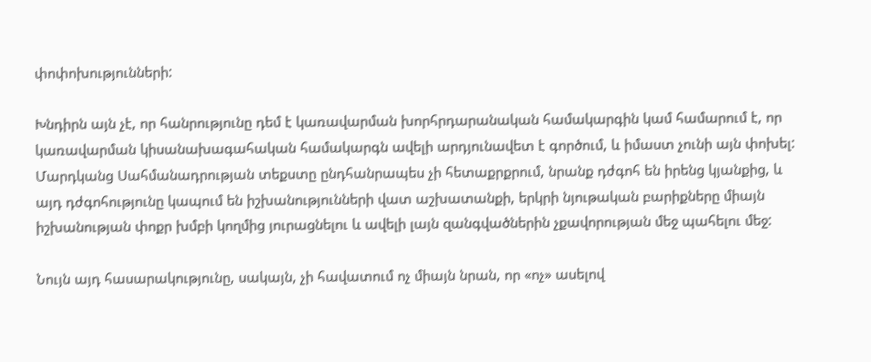փոփոխությունների:

Խնդիրն այն չէ, որ հանրությունը դեմ է կառավարման խորհրդարանական համակարգին կամ համարում է, որ կառավարման կիսանախագահական համակարգն ավելի արդյունավետ է գործում, և իմաստ չունի այն փոխել: Մարդկանց Սահմանադրության տեքստը ընդհանրապես չի հետաքրքրում, նրանք դժգոհ են իրենց կյանքից, և այդ դժգոհությունը կապում են իշխանությունների վատ աշխատանքի, երկրի նյութական բարիքները միայն իշխանության փոքր խմբի կողմից յուրացնելու և ավելի լայն զանգվածներին չքավորության մեջ պահելու մեջ:

Նույն այդ հասարակությունը, սակայն, չի հավատում ոչ միայն նրան, որ «ոչ» ասելով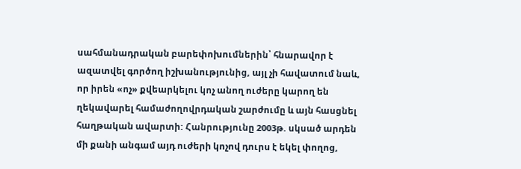սահմանադրական բարեփոխումներին՝ հնարավոր է ազատվել գործող իշխանությունից, այլ չի հավատում նաև, որ իրեն «ոչ» քվեարկելու կոչ անող ուժերը կարող են ղեկավարել համաժողովրդական շարժումը և այն հասցնել հաղթական ավարտի: Հանրությունը 2003թ. սկսած արդեն մի քանի անգամ այդ ուժերի կոչով դուրս է եկել փողոց,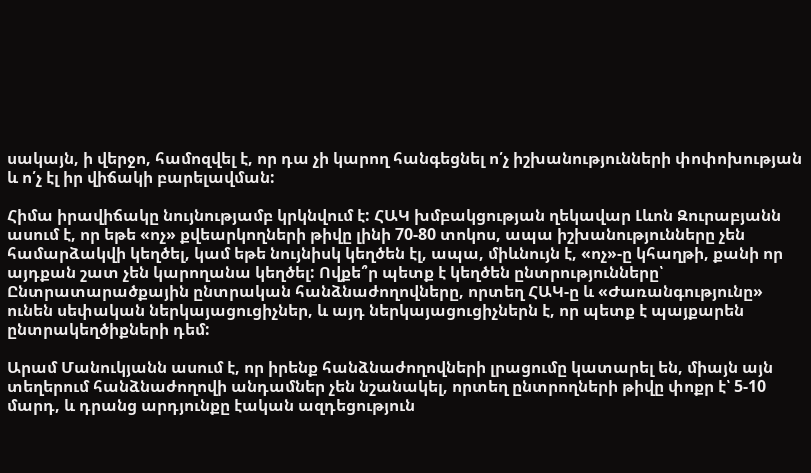սակայն, ի վերջո, համոզվել է, որ դա չի կարող հանգեցնել ո՛չ իշխանությունների փոփոխության և ո՛չ էլ իր վիճակի բարելավման:

Հիմա իրավիճակը նույնությամբ կրկնվում է: ՀԱԿ խմբակցության ղեկավար Լևոն Զուրաբյանն ասում է, որ եթե «ոչ» քվեարկողների թիվը լինի 70-80 տոկոս, ապա իշխանությունները չեն համարձակվի կեղծել, կամ եթե նույնիսկ կեղծեն էլ, ապա, միևնույն է, «ոչ»-ը կհաղթի, քանի որ այդքան շատ չեն կարողանա կեղծել: Ովքե՞ր պետք է կեղծեն ընտրությունները՝ Ընտրատարածքային ընտրական հանձնաժողովները, որտեղ ՀԱԿ-ը և «Ժառանգությունը» ունեն սեփական ներկայացուցիչներ, և այդ ներկայացուցիչներն է, որ պետք է պայքարեն ընտրակեղծիքների դեմ:

Արամ Մանուկյանն ասում է, որ իրենք հանձնաժողովների լրացումը կատարել են, միայն այն տեղերում հանձնաժողովի անդամներ չեն նշանակել, որտեղ ընտրողների թիվը փոքր է՝ 5-10 մարդ, և դրանց արդյունքը էական ազդեցություն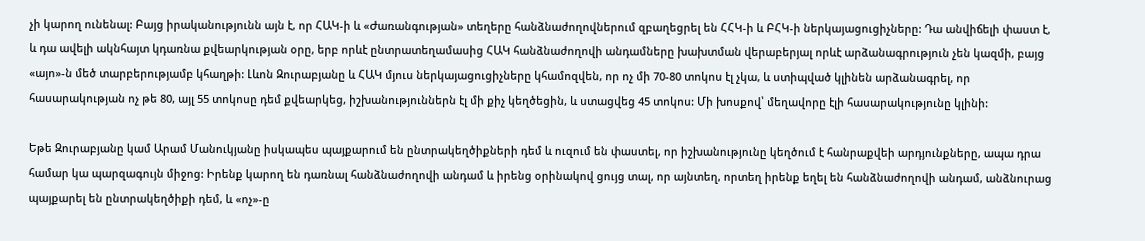չի կարող ունենալ: Բայց իրականությունն այն է, որ ՀԱԿ-ի և «Ժառանգության» տեղերը հանձնաժողովներում զբաղեցրել են ՀՀԿ-ի և ԲՀԿ-ի ներկայացուցիչները: Դա անվիճելի փաստ է, և դա ավելի ակնհայտ կդառնա քվեարկության օրը, երբ որևէ ընտրատեղամասից ՀԱԿ հանձնաժողովի անդամները խախտման վերաբերյալ որևէ արձանագրություն չեն կազմի, բայց «այո»-ն մեծ տարբերությամբ կհաղթի: Լևոն Զուրաբյանը և ՀԱԿ մյուս ներկայացուցիչները կհամոզվեն, որ ոչ մի 70-80 տոկոս էլ չկա, և ստիպված կլինեն արձանագրել, որ հասարակության ոչ թե 80, այլ 55 տոկոսը դեմ քվեարկեց, իշխանություններն էլ մի քիչ կեղծեցին, և ստացվեց 45 տոկոս: Մի խոսքով՝ մեղավորը էլի հասարակությունը կլինի:

Եթե Զուրաբյանը կամ Արամ Մանուկյանը իսկապես պայքարում են ընտրակեղծիքների դեմ և ուզում են փաստել, որ իշխանությունը կեղծում է հանրաքվեի արդյունքները, ապա դրա համար կա պարզագույն միջոց: Իրենք կարող են դառնալ հանձնաժողովի անդամ և իրենց օրինակով ցույց տալ, որ այնտեղ, որտեղ իրենք եղել են հանձնաժողովի անդամ, անձնուրաց պայքարել են ընտրակեղծիքի դեմ, և «ոչ»-ը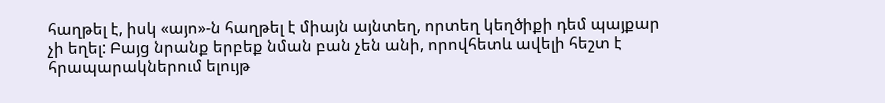հաղթել է, իսկ «այո»-ն հաղթել է միայն այնտեղ, որտեղ կեղծիքի դեմ պայքար չի եղել: Բայց նրանք երբեք նման բան չեն անի, որովհետև ավելի հեշտ է հրապարակներում ելույթ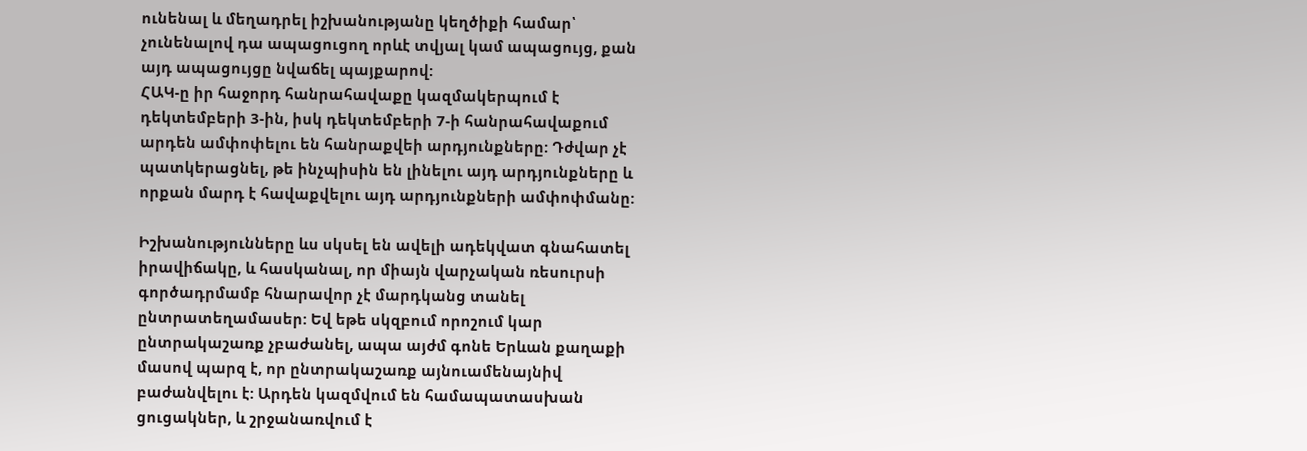ունենալ և մեղադրել իշխանությանը կեղծիքի համար՝ չունենալով դա ապացուցող որևէ տվյալ կամ ապացույց, քան այդ ապացույցը նվաճել պայքարով:
ՀԱԿ-ը իր հաջորդ հանրահավաքը կազմակերպում է դեկտեմբերի 3-ին, իսկ դեկտեմբերի 7-ի հանրահավաքում արդեն ամփոփելու են հանրաքվեի արդյունքները: Դժվար չէ պատկերացնել, թե ինչպիսին են լինելու այդ արդյունքները և որքան մարդ է հավաքվելու այդ արդյունքների ամփոփմանը:

Իշխանությունները ևս սկսել են ավելի ադեկվատ գնահատել իրավիճակը, և հասկանալ, որ միայն վարչական ռեսուրսի գործադրմամբ հնարավոր չէ մարդկանց տանել ընտրատեղամասեր: Եվ եթե սկզբում որոշում կար ընտրակաշառք չբաժանել, ապա այժմ գոնե Երևան քաղաքի մասով պարզ է, որ ընտրակաշառք այնուամենայնիվ բաժանվելու է: Արդեն կազմվում են համապատասխան ցուցակներ, և շրջանառվում է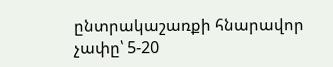ընտրակաշառքի հնարավոր չափը՝ 5-20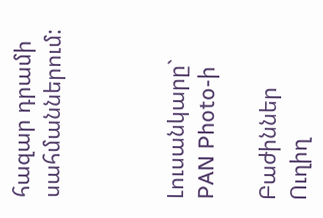հազար դրամի սահմաններում:



Լուսանկարը` PAN Photo-ի

Բաժիններ
Ուղիղ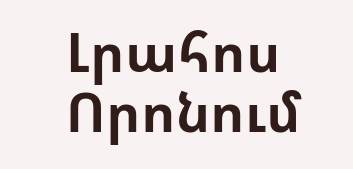Լրահոս
Որոնում